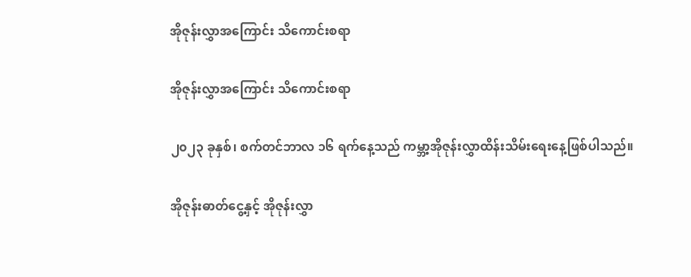အိုဇုန်းလွှာအကြောင်း သိကောင်းစရာ

အိုဇုန်းလွှာအကြောင်း သိကောင်းစရာ

၂၀၂၃ ခုနှစ်၊ စက်တင်ဘာလ ၁၆ ရက်နေ့သည် ကမ္ဘာ့အိုဇုန်းလွှာထိန်းသိမ်းရေးနေ့ဖြစ်ပါသည်။

အိုဇုန်းဓာတ်ငွေ့နှင့် အိုဇုန်းလွှာ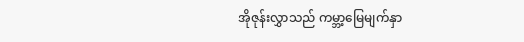အိုဇုန်းလွှာသည် ကမ္ဘာ့မြေမျက်နှာ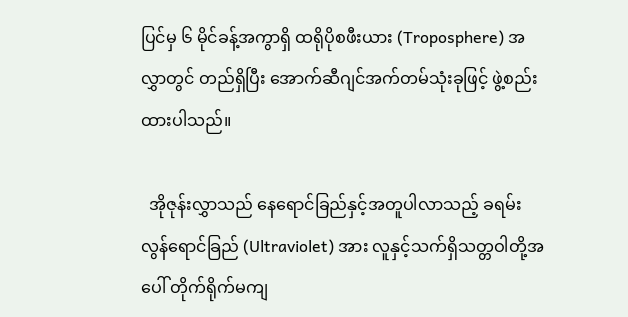ပြင်မှ ၆ မိုင်ခန့်အကွာရှိ ထရိုပိုစဖီးယား (Troposphere) အလွှာတွင် တည်ရှိပြီး အောက်ဆီဂျင်အက်တမ်သုံးခုဖြင့် ဖွဲ့စည်းထားပါသည်။

  အိုဇုန်းလွှာသည် နေရောင်ခြည်နှင့်အတူပါလာသည့် ခရမ်းလွန်ရောင်ခြည် (Ultraviolet) အား လူနှင့်သက်ရှိသတ္တဝါတို့အပေါ် တိုက်ရိုက်မကျ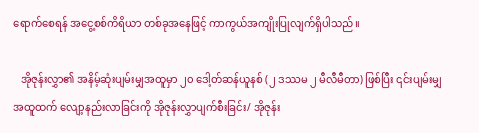ရောက်စေရန် အငွေ့စစ်ကိရိယာ တစ်ခုအနေဖြင့် ကာကွယ်အကျိုးပြုလျက်ရှိပါသည်။

   အိုဇုန်းလွှာ၏ အနိမ့်ဆုံးပျမ်းမျှအထူမှာ ၂၀ ဒေါ့တ်ဆန်ယူနစ် (၂ ဒဿမ ၂ မီလီမီတာ) ဖြစ်ပြီး ၎င်းပျမ်းမျှအထူထက် လျော့နည်းလာခြင်းကို အိုဇုန်းလွှာပျက်စီးခြင်း/ အိုဇုန်း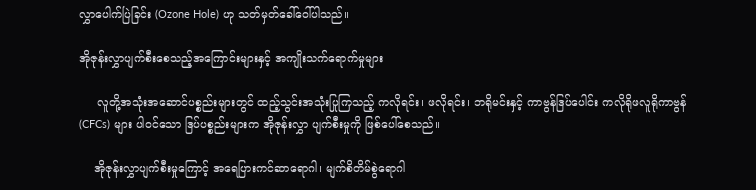လွှာပေါက်ပြဲခြင်း (Ozone Hole) ဟု သတ်မှတ်ခေါ်ဝေါ်ပါသည်။

အိုဇုန်းလွှာပျက်စီးစေသည့်အကြောင်းများနှင့် အကျိုးသက်ရောက်မှုများ

     လူတို့အသုံးအ‌ဆောင်ပစ္စည်းများတွင် ထည့်သွင်းအသုံးပြုကြသည့် ကလိုရင်း၊ ဖလိုရင်း၊ ဘရိုမင်းနှင့် ကာဗွန်ဒြပ်ပေါင်း ကလိုရိုဖလူရိုကာဗွန် (CFCs) များ ပါဝင်သော ဒြပ်ပစ္စည်းများက အိုဇုန်းလွှာ ပျက်စီးမှုကို ဖြစ်ပေါ်စေသည်။

    အိုဇုန်းလွှာပျက်စီးမှုကြောင့် အရေပြားကင်ဆာရောဂါ၊ မျက်စိတိမ်စွဲရောဂါ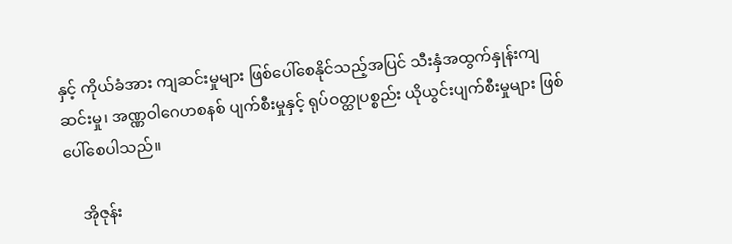နှင့် ကိုယ်ခံအား ကျဆင်းမှုများ ဖြစ်ပေါ်စေနိုင်သည့်အပြင် သီးနှံအထွက်နှုန်းကျဆင်းမှု၊ အဏ္ဏဝါဂေဟစနစ် ပျက်စီးမှုနှင့် ရုပ်ဝတ္ထုပစ္စည်း ယိုယွင်းပျက်စီးမှုများ ဖြစ်ပေါ်စေပါသည်။

    အိုဇုန်း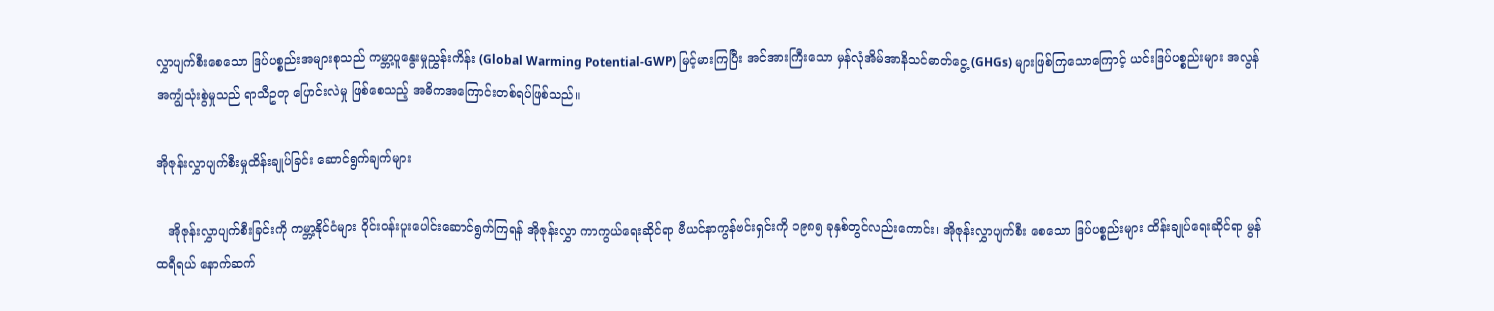လွှာပျက်စီးစေသော ဒြပ်ပစ္စည်းအများစုသည် ကမ္ဘာ့ပူနွေးမှုညွှန်းကိန်း (Global Warming Potential-GWP) မြင့်မားကြပြီး အင်အားကြီးသော မှန်လုံအိမ်အာနိသင်ဓာတ်ငွေ့ (GHGs) များဖြစ်ကြသောကြောင့် ယင်းဒြပ်ပစ္စည်းများ အလွန်အကျွံသုံးစွဲမှုသည် ရာသီဥတု ပြောင်းလဲမှု ဖြစ်စေသည့် အဓိကအကြောင်းတစ်ရပ်ဖြစ်သည်။

အိုဇုန်းလွှာပျက်စီးမှုထိန်းချုပ်ခြင်း ဆောင်ရွက်ချက်များ

   အိုဇုန်းလွှာပျက်စီးခြင်းကို ကမ္ဘာ့နိုင်ငံများ ဝိုင်းဝန်းပူးပေါင်းဆောင်ရွက်ကြရန် အိုဇုန်းလွှာ ကာကွယ်ရေးဆိုင်ရာ ဗီယင်နာကွန်ဗင်းရှင်းကို ၁၉၈၅ ခုနှစ်တွင်လည်းကောင်း၊ အိုဇုန်းလွှာပျက်စီး စေသော ဒြပ်ပစ္စည်းများ ထိန်းချုပ်ရေးဆိုင်ရာ မွန်ထရီရယ် နောက်ဆက်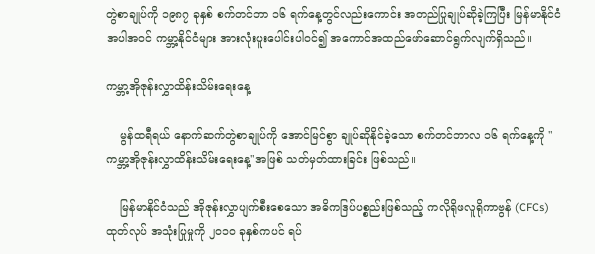တွဲစာချုပ်ကို ၁၉၈၇ ခုနှစ် စက်တင်ဘာ ၁၆ ရက်နေ့တွင်လည်းကောင်း အတည်ပြုချုပ်ဆိုခဲ့ကြပြီး မြန်မာနိုင်ငံအပါအဝင် ကမ္ဘာ့နိုင်ငံများ အားလုံးပူးပေါင်းပါဝင်၍ အကောင်အထည်ဖော်ဆောင်ရွက်လျက်ရှိသည်။

ကမ္ဘာ့အိုဇုန်းလွှာထိန်းသိမ်းရေးနေ့

    မွန်ထရီရယ် နောက်ဆက်တွဲစာချုပ်ကို အောင်မြင်စွာ ချုပ်ဆိုနိုင်ခဲ့သော စက်တင်ဘာလ ၁၆ ရက်နေ့ကို "ကမ္ဘာ့အိုဇုန်းလွှာထိန်းသိမ်းရေးနေ့"အဖြစ် သတ်မှတ်ထားခြင်း ဖြစ်သည်။

    မြန်မာနိုင်ငံသည် အိုဇုန်းလွှာပျက်စီးစေသော အဓိကဒြပ်ပစ္စည်းဖြစ်သည့် ကလိုရိုဖလူရိုကာဗွန် (CFCs) ထုတ်လုပ် အသုံးပြုမှုကို ၂၀၁၀ ခုနှစ်ကပင် ရပ်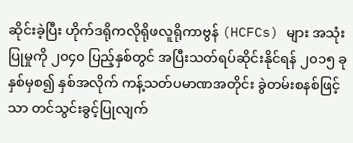ဆိုင်းခဲ့ပြီး ဟိုက်ဒရိုကလိုရိုဖလူရိုကာဗွန် (HCFCs) များ အသုံးပြုမှုကို ၂၀၄၀ ပြည့်နှစ်တွင် အပြီးသတ်ရပ်ဆိုင်းနိုင်ရန် ၂၀၁၅ ခုနှစ်မှစ၍ နှစ်အလိုက် ကန့်သတ်ပမာဏအတိုင်း ခွဲတမ်းစနစ်ဖြင့်သာ တင်သွင်းခွင့်ပြုလျက်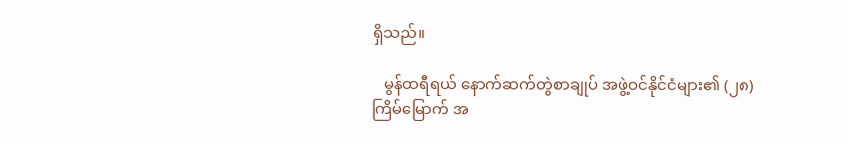ရှိသည်။

   မွန်ထရီရယ် နောက်ဆက်တွဲစာချုပ် အဖွဲ့ဝင်နိုင်ငံများ၏ (၂၈)ကြိမ်မြောက် အ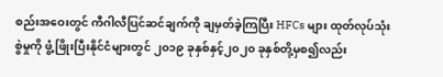စည်းအဝေးတွင် ကီဂါလီပြင်ဆင်ချက်ကို ချမှတ်ခဲ့ကြပြီး HFCs များ ထုတ်လုပ်သုံးစွဲမှုကို ဖွံ့ဖြိုးပြီးနိုင်ငံများတွင် ၂၀၁၉ ခုနှစ်နှင့်၂၀၂၀ ခုနှစ်တို့မှစ၍လည်း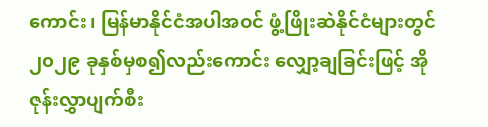ကောင်း၊ မြန်မာနိုင်ငံအပါအဝင် ဖွံ့ဖြိုးဆဲနိုင်ငံများတွင် ၂၀၂၉ ခုနှစ်မှစ၍လည်းကောင်း လျှော့ချခြင်းဖြင့် အိုဇုန်းလွှာပျက်စီး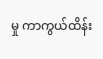မှု ကာကွယ်ထိန်း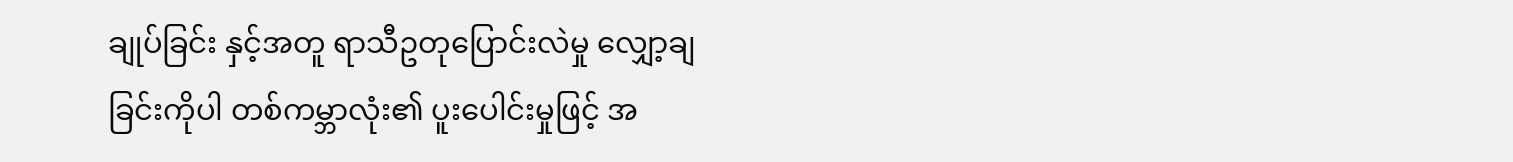ချုပ်ခြင်း နှင့်အတူ ရာသီဥတုပြောင်းလဲမှု လျှော့ချခြင်းကိုပါ တစ်ကမ္ဘာလုံး၏ ပူးပေါင်းမှုဖြင့် အ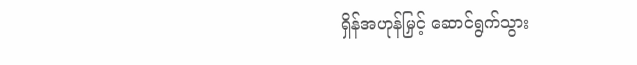ရှိန်အဟုန်မြှင့် ဆောင်ရွက်သွား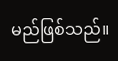မည်ဖြစ်သည်။